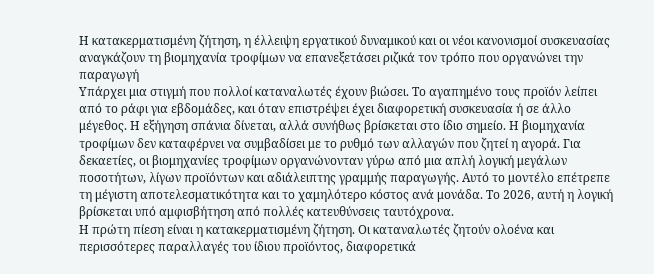Η κατακερματισμένη ζήτηση, η έλλειψη εργατικού δυναμικού και οι νέοι κανονισμοί συσκευασίας αναγκάζουν τη βιομηχανία τροφίμων να επανεξετάσει ριζικά τον τρόπο που οργανώνει την παραγωγή
Υπάρχει μια στιγμή που πολλοί καταναλωτές έχουν βιώσει. Το αγαπημένο τους προϊόν λείπει από το ράφι για εβδομάδες, και όταν επιστρέψει έχει διαφορετική συσκευασία ή σε άλλο μέγεθος. Η εξήγηση σπάνια δίνεται, αλλά συνήθως βρίσκεται στο ίδιο σημείο. Η βιομηχανία τροφίμων δεν καταφέρνει να συμβαδίσει με το ρυθμό των αλλαγών που ζητεί η αγορά. Για δεκαετίες, οι βιομηχανίες τροφίμων οργανώνονταν γύρω από μια απλή λογική μεγάλων ποσοτήτων, λίγων προϊόντων και αδιάλειπτης γραμμής παραγωγής. Αυτό το μοντέλο επέτρεπε τη μέγιστη αποτελεσματικότητα και το χαμηλότερο κόστος ανά μονάδα. Το 2026, αυτή η λογική βρίσκεται υπό αμφισβήτηση από πολλές κατευθύνσεις ταυτόχρονα.
Η πρώτη πίεση είναι η κατακερματισμένη ζήτηση. Οι καταναλωτές ζητούν ολοένα και περισσότερες παραλλαγές του ίδιου προϊόντος, διαφορετικά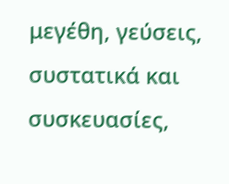μεγέθη, γεύσεις, συστατικά και συσκευασίες,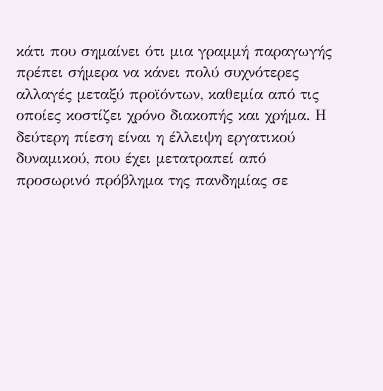κάτι που σημαίνει ότι μια γραμμή παραγωγής πρέπει σήμερα να κάνει πολύ συχνότερες αλλαγές μεταξύ προϊόντων, καθεμία από τις οποίες κοστίζει χρόνο διακοπής και χρήμα. Η δεύτερη πίεση είναι η έλλειψη εργατικού δυναμικού, που έχει μετατραπεί από προσωρινό πρόβλημα της πανδημίας σε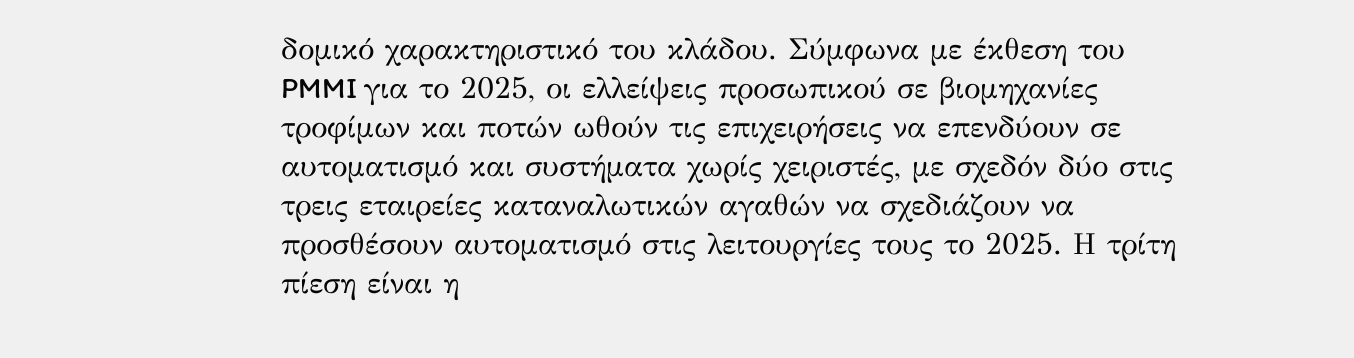δομικό χαρακτηριστικό του κλάδου. Σύμφωνα με έκθεση του PMMI για το 2025, οι ελλείψεις προσωπικού σε βιομηχανίες τροφίμων και ποτών ωθούν τις επιχειρήσεις να επενδύουν σε αυτοματισμό και συστήματα χωρίς χειριστές, με σχεδόν δύο στις τρεις εταιρείες καταναλωτικών αγαθών να σχεδιάζουν να προσθέσουν αυτοματισμό στις λειτουργίες τους το 2025. Η τρίτη πίεση είναι η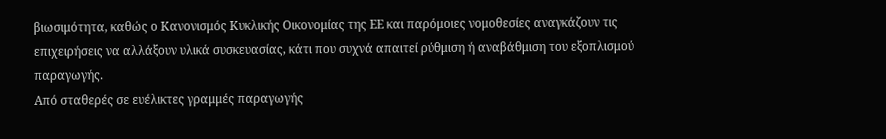βιωσιμότητα, καθώς ο Κανονισμός Κυκλικής Οικονομίας της ΕΕ και παρόμοιες νομοθεσίες αναγκάζουν τις επιχειρήσεις να αλλάξουν υλικά συσκευασίας, κάτι που συχνά απαιτεί ρύθμιση ή αναβάθμιση του εξοπλισμού παραγωγής.
Από σταθερές σε ευέλικτες γραμμές παραγωγής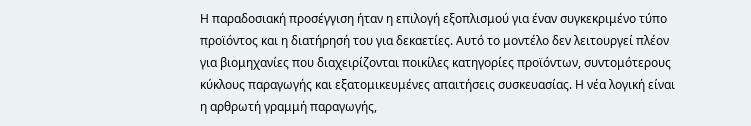Η παραδοσιακή προσέγγιση ήταν η επιλογή εξοπλισμού για έναν συγκεκριμένο τύπο προϊόντος και η διατήρησή του για δεκαετίες. Αυτό το μοντέλο δεν λειτουργεί πλέον για βιομηχανίες που διαχειρίζονται ποικίλες κατηγορίες προϊόντων, συντομότερους κύκλους παραγωγής και εξατομικευμένες απαιτήσεις συσκευασίας. Η νέα λογική είναι η αρθρωτή γραμμή παραγωγής,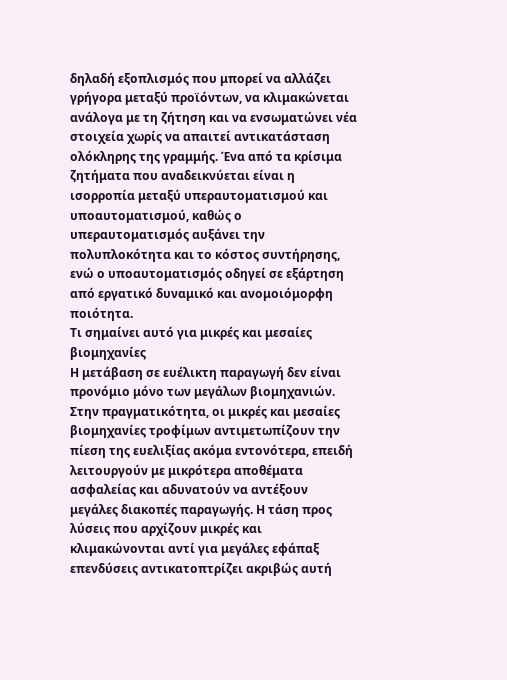δηλαδή εξοπλισμός που μπορεί να αλλάζει γρήγορα μεταξύ προϊόντων, να κλιμακώνεται ανάλογα με τη ζήτηση και να ενσωματώνει νέα στοιχεία χωρίς να απαιτεί αντικατάσταση ολόκληρης της γραμμής. Ένα από τα κρίσιμα ζητήματα που αναδεικνύεται είναι η ισορροπία μεταξύ υπεραυτοματισμού και υποαυτοματισμού, καθώς ο υπεραυτοματισμός αυξάνει την πολυπλοκότητα και το κόστος συντήρησης, ενώ ο υποαυτοματισμός οδηγεί σε εξάρτηση από εργατικό δυναμικό και ανομοιόμορφη ποιότητα.
Τι σημαίνει αυτό για μικρές και μεσαίες βιομηχανίες
Η μετάβαση σε ευέλικτη παραγωγή δεν είναι προνόμιο μόνο των μεγάλων βιομηχανιών. Στην πραγματικότητα, οι μικρές και μεσαίες βιομηχανίες τροφίμων αντιμετωπίζουν την πίεση της ευελιξίας ακόμα εντονότερα, επειδή λειτουργούν με μικρότερα αποθέματα ασφαλείας και αδυνατούν να αντέξουν μεγάλες διακοπές παραγωγής. Η τάση προς λύσεις που αρχίζουν μικρές και κλιμακώνονται αντί για μεγάλες εφάπαξ επενδύσεις αντικατοπτρίζει ακριβώς αυτή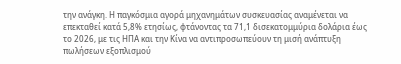την ανάγκη. Η παγκόσμια αγορά μηχανημάτων συσκευασίας αναμένεται να επεκταθεί κατά 5,8% ετησίως, φτάνοντας τα 71,1 δισεκατομμύρια δολάρια έως το 2026, με τις ΗΠΑ και την Κίνα να αντιπροσωπεύουν τη μισή ανάπτυξη πωλήσεων εξοπλισμού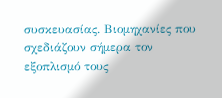συσκευασίας. Βιομηχανίες που σχεδιάζουν σήμερα τον εξοπλισμό τους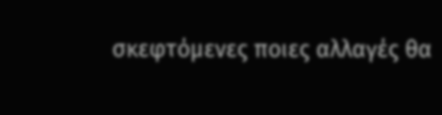σκεφτόμενες ποιες αλλαγές θα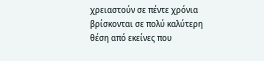χρειαστούν σε πέντε χρόνια βρίσκονται σε πολύ καλύτερη θέση από εκείνες που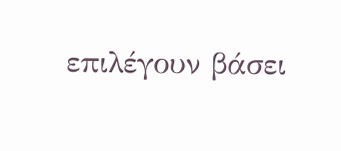επιλέγουν βάσει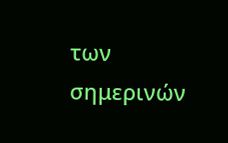των σημερινών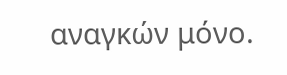αναγκών μόνο.